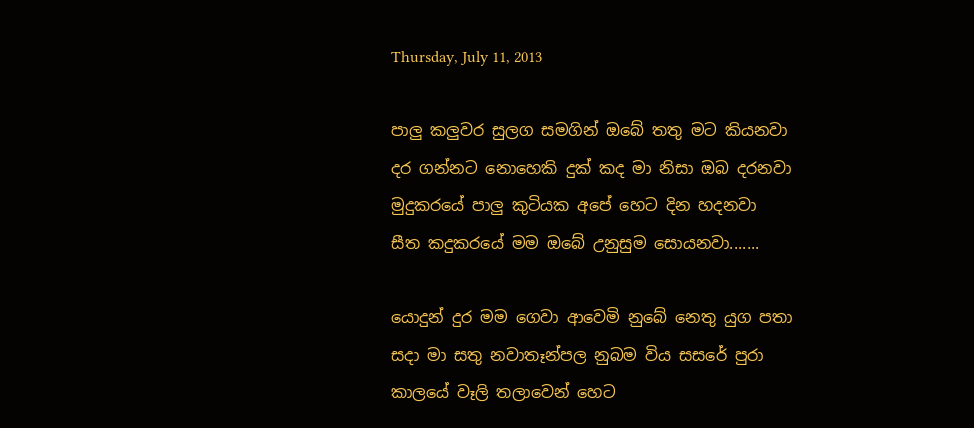Thursday, July 11, 2013

පාලු කලුවර සුලග සමගින් ඔබේ තතු මට කියනවා
දර ගන්නට නොහෙකි දුක් කද මා නිසා ඔබ දරනවා
මුදුකරයේ පාලු කුටියක අපේ හෙට දින හදනවා
සීත කදුකරයේ මම ඔබේ උනුසුම සොයනවා.......

යොදුන් දුර මම ගෙවා ආවෙමි නුබේ නෙතු යුග පතා
සදා මා සතු නවාතෑන්පල නුබම විය සසරේ පුරා
කාලයේ වෑලි තලාවෙන් හෙට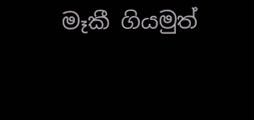මෑකී ගියමුත්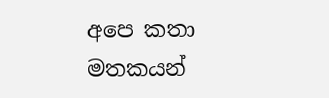අපෙ කතා
මතකයන්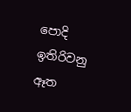පොදි ඉතිරිවනු ඈත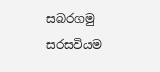සබරගමු සරසවියම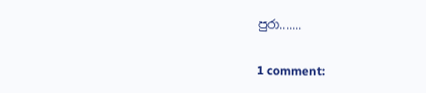පුරා.......

1 comment: